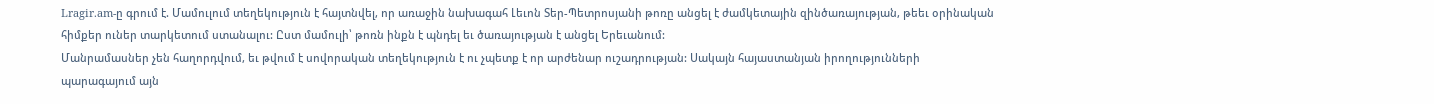Lragir.am-ը գրում է. Մամուլում տեղեկություն է հայտնվել, որ առաջին նախագահ Լեւոն Տեր-Պետրոսյանի թոռը անցել է ժամկետային զինծառայության, թեեւ օրինական հիմքեր ուներ տարկետում ստանալու: Ըստ մամուլի՝ թոռն ինքն է պնդել եւ ծառայության է անցել Երեւանում:
Մանրամասներ չեն հաղորդվում, եւ թվում է սովորական տեղեկություն է ու չպետք է որ արժենար ուշադրության: Սակայն հայաստանյան իրողությունների պարագայում այն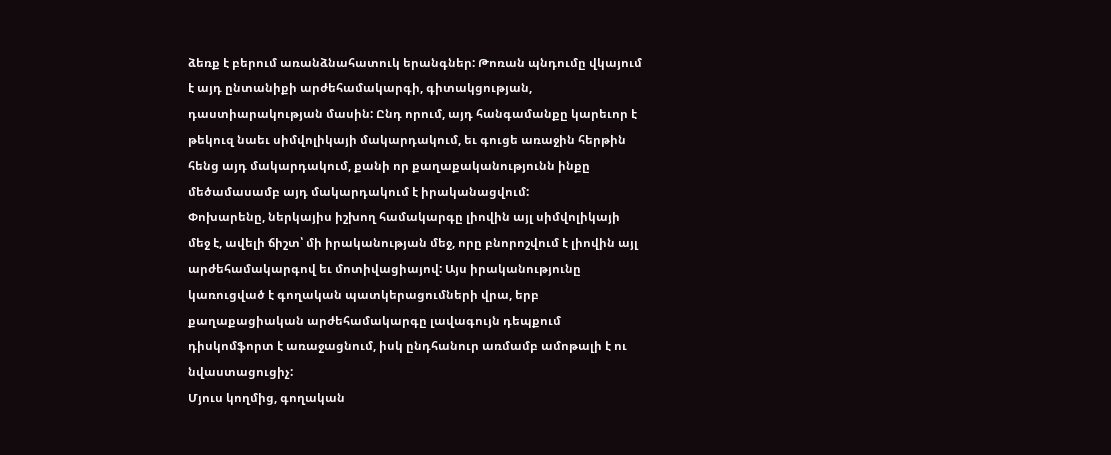ձեռք է բերում առանձնահատուկ երանգներ: Թոռան պնդումը վկայում է այդ ընտանիքի արժեհամակարգի, գիտակցության, դաստիարակության մասին: Ընդ որում, այդ հանգամանքը կարեւոր է թեկուզ նաեւ սիմվոլիկայի մակարդակում, եւ գուցե առաջին հերթին հենց այդ մակարդակում, քանի որ քաղաքականությունն ինքը մեծամասամբ այդ մակարդակում է իրականացվում:
Փոխարենը, ներկայիս իշխող համակարգը լիովին այլ սիմվոլիկայի մեջ է, ավելի ճիշտ՝ մի իրականության մեջ, որը բնորոշվում է լիովին այլ արժեհամակարգով եւ մոտիվացիայով: Այս իրականությունը կառուցված է գողական պատկերացումների վրա, երբ քաղաքացիական արժեհամակարգը լավագույն դեպքում դիսկոմֆորտ է առաջացնում, իսկ ընդհանուր առմամբ ամոթալի է ու նվաստացուցիչ:
Մյուս կողմից, գողական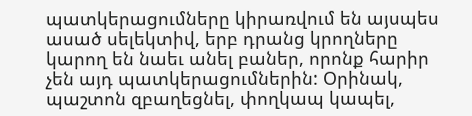պատկերացումները կիրառվում են այսպես ասած սելեկտիվ, երբ դրանց կրողները կարող են նաեւ անել բաներ, որոնք հարիր չեն այդ պատկերացումներին: Օրինակ, պաշտոն զբաղեցնել, փողկապ կապել,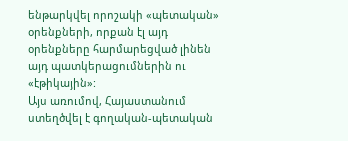ենթարկվել որոշակի «պետական» օրենքների, որքան էլ այդ օրենքները հարմարեցված լինեն այդ պատկերացումներին ու «էթիկային»:
Այս առումով, Հայաստանում ստեղծվել է գողական-պետական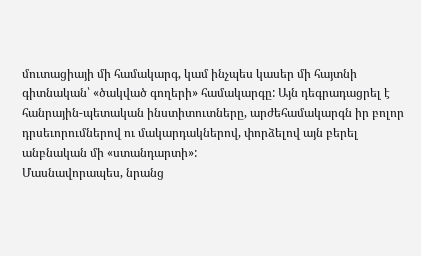մուտացիայի մի համակարգ, կամ ինչպես կասեր մի հայտնի գիտնական՝ «ծակված գողերի» համակարգը: Այն դեգրադացրել է հանրային-պետական ինստիտուտները, արժեհամակարգն իր բոլոր դրսեւորումներով ու մակարդակներով, փորձելով այն բերել անբնական մի «ստանդարտի»:
Մասնավորապես, նրանց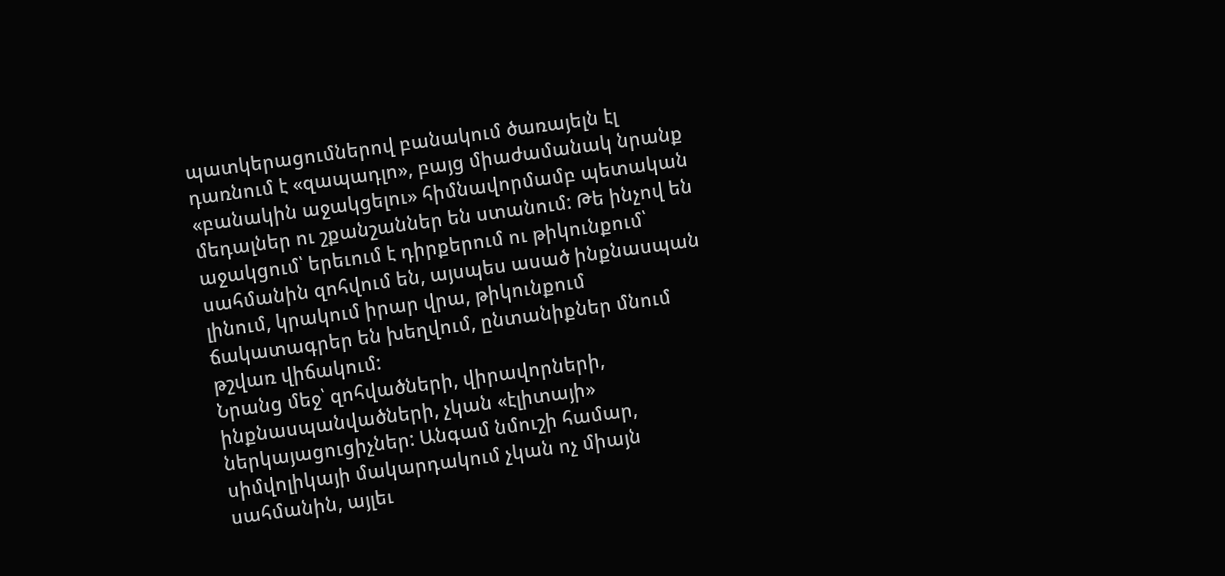պատկերացումներով բանակում ծառայելն էլ դառնում է «զապադլո», բայց միաժամանակ նրանք «բանակին աջակցելու» հիմնավորմամբ պետական մեդալներ ու շքանշաններ են ստանում: Թե ինչով են աջակցում՝ երեւում է դիրքերում ու թիկունքում՝ սահմանին զոհվում են, այսպես ասած ինքնասպան լինում, կրակում իրար վրա, թիկունքում ճակատագրեր են խեղվում, ընտանիքներ մնում թշվառ վիճակում:
Նրանց մեջ՝ զոհվածների, վիրավորների, ինքնասպանվածների, չկան «էլիտայի» ներկայացուցիչներ: Անգամ նմուշի համար, սիմվոլիկայի մակարդակում չկան ոչ միայն սահմանին, այլեւ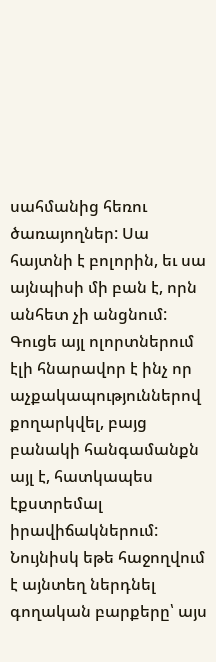սահմանից հեռու ծառայողներ: Սա հայտնի է բոլորին, եւ սա այնպիսի մի բան է, որն անհետ չի անցնում:
Գուցե այլ ոլորտներում էլի հնարավոր է ինչ որ աչքակապություններով քողարկվել, բայց բանակի հանգամանքն այլ է, հատկապես էքստրեմալ իրավիճակներում: Նույնիսկ եթե հաջողվում է այնտեղ ներդնել գողական բարքերը՝ այս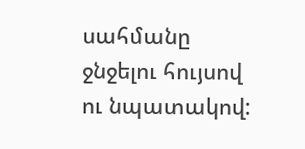սահմանը ջնջելու հույսով ու նպատակով: